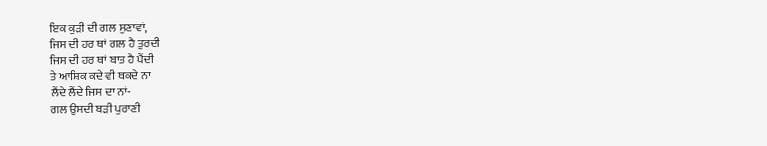ਇਕ ਕੁੜੀ ਦੀ ਗਲ ਸੁਣਾਵਾਂ,
ਜਿਸ ਦੀ ਹਰ ਥਾਂ ਗਲ ਹੈ ਤੁਰਦੀ
ਜਿਸ ਦੀ ਹਰ ਥਾਂ ਬਾਤ ਹੈ ਪੈਂਦੀ
ਤੇ ਆਸ਼ਿਕ ਕਦੇ ਵੀ ਥਕਦੇ ਨਾ
ਲੈਂਦੇ ਲੈਂਦੇ ਜਿਸ ਦਾ ਨਾਂ-
ਗਲ ਉਸਦੀ ਬੜੀ ਪੁਰਾਣੀ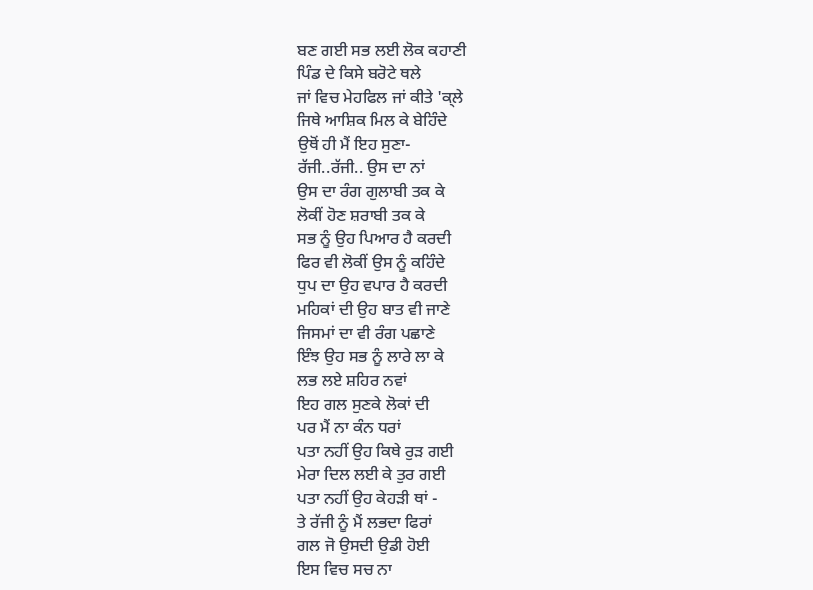ਬਣ ਗਈ ਸਭ ਲਈ ਲੋਕ ਕਹਾਣੀ
ਪਿੰਡ ਦੇ ਕਿਸੇ ਬਰੋਟੇ ਥਲੇ
ਜਾਂ ਵਿਚ ਮੇਹਫਿਲ ਜਾਂ ਕੀਤੇ 'ਕ੍ਲੇ
ਜਿਥੇ ਆਸ਼ਿਕ ਮਿਲ ਕੇ ਬੇਹਿੰਦੇ
ਉਥੋਂ ਹੀ ਮੈਂ ਇਹ ਸੁਣਾ-
ਰੱਜੀ..ਰੱਜੀ.. ਉਸ ਦਾ ਨਾਂ
ਉਸ ਦਾ ਰੰਗ ਗੁਲਾਬੀ ਤਕ ਕੇ
ਲੋਕੀਂ ਹੋਣ ਸ਼ਰਾਬੀ ਤਕ ਕੇ
ਸਭ ਨੂੰ ਉਹ ਪਿਆਰ ਹੈ ਕਰਦੀ
ਫਿਰ ਵੀ ਲੋਕੀਂ ਉਸ ਨੂੰ ਕਹਿੰਦੇ
ਧੁਪ ਦਾ ਉਹ ਵਪਾਰ ਹੈ ਕਰਦੀ
ਮਹਿਕਾਂ ਦੀ ਉਹ ਬਾਤ ਵੀ ਜਾਣੇ
ਜਿਸਮਾਂ ਦਾ ਵੀ ਰੰਗ ਪਛਾਣੇ
ਇੰਝ ਉਹ ਸਭ ਨੂੰ ਲਾਰੇ ਲਾ ਕੇ
ਲਭ ਲਏ ਸ਼ਹਿਰ ਨਵਾਂ
ਇਹ ਗਲ ਸੁਣਕੇ ਲੋਕਾਂ ਦੀ
ਪਰ ਮੈਂ ਨਾ ਕੰਨ ਧਰਾਂ
ਪਤਾ ਨਹੀਂ ਉਹ ਕਿਥੇ ਰੁੜ ਗਈ
ਮੇਰਾ ਦਿਲ ਲਈ ਕੇ ਤੁਰ ਗਈ
ਪਤਾ ਨਹੀਂ ਉਹ ਕੇਹੜੀ ਥਾਂ -
ਤੇ ਰੱਜੀ ਨੂੰ ਮੈਂ ਲਭਦਾ ਫਿਰਾਂ
ਗਲ ਜੋ ਉਸਦੀ ਉਡੀ ਹੋਈ
ਇਸ ਵਿਚ ਸਚ ਨਾ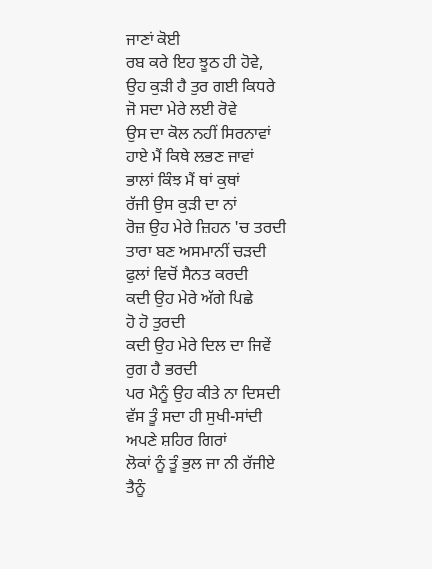ਜਾਣਾਂ ਕੋਈ
ਰਬ ਕਰੇ ਇਹ ਝੂਠ ਹੀ ਹੋਵੇ,
ਉਹ ਕੁੜੀ ਹੈ ਤੁਰ ਗਈ ਕਿਧਰੇ
ਜੋ ਸਦਾ ਮੇਰੇ ਲਈ ਰੋਵੇ
ਉਸ ਦਾ ਕੋਲ ਨਹੀਂ ਸਿਰਨਾਵਾਂ
ਹਾਏ ਮੈਂ ਕਿਥੇ ਲਭਣ ਜਾਵਾਂ
ਭਾਲਾਂ ਕਿੰਝ ਮੈਂ ਥਾਂ ਕੁਥਾਂ
ਰੱਜੀ ਉਸ ਕੁੜੀ ਦਾ ਨਾਂ
ਰੋਜ਼ ਉਹ ਮੇਰੇ ਜ਼ਿਹਨ 'ਚ ਤਰਦੀ
ਤਾਰਾ ਬਣ ਅਸਮਾਨੀਂ ਚੜਦੀ
ਫੁਲਾਂ ਵਿਚੋਂ ਸੈਨਤ ਕਰਦੀ
ਕਦੀ ਉਹ ਮੇਰੇ ਅੱਗੇ ਪਿਛੇ
ਹੋ ਹੋ ਤੁਰਦੀ
ਕਦੀ ਉਹ ਮੇਰੇ ਦਿਲ ਦਾ ਜਿਵੇਂ
ਰੁਗ ਹੈ ਭਰਦੀ
ਪਰ ਮੈਨੂੰ ਉਹ ਕੀਤੇ ਨਾ ਦਿਸਦੀ
ਵੱਸ ਤੂੰ ਸਦਾ ਹੀ ਸੁਖੀ-ਸਾਂਦੀ
ਅਪਣੇ ਸ਼ਹਿਰ ਗਿਰਾਂ
ਲੋਕਾਂ ਨੂੰ ਤੂੰ ਭੁਲ ਜਾ ਨੀ ਰੱਜੀਏ
ਤੈਨੂੰ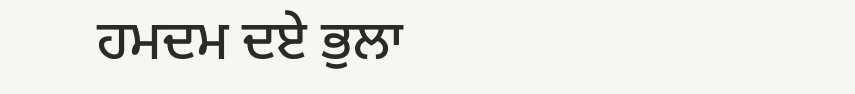ਹਮਦਮ ਦਏ ਭੁਲਾ